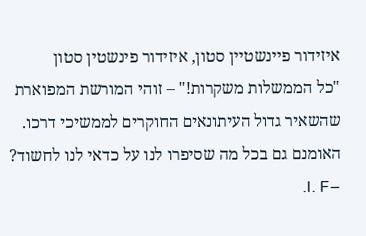איזידור פיינשטיין סטון, איזידור פינשטין סטון
"כל הממשלות משקרות!" – זוהי המורשת המפוארת שהשאיר גדול העיתונאים החוקרים לממשיכי דרכו. האומנם גם בכל מה שסיפרו לנו על כדאי לנו לחשוד? –I. F.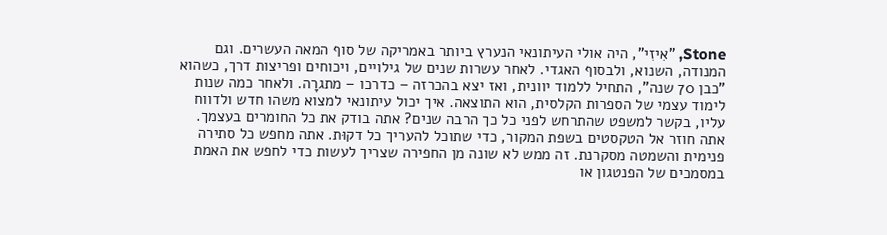Stone, "אִיזִי", היה אולי העיתונאי הנערץ ביותר באמריקה של סוף המאה העשרים. וגם המנודה, השנוא, ולבסוף האגדי. לאחר עשרות שנים של גילויים, ויכוחים ופריצות דרך, כשהוא "כבן 70 שנה", התחיל ללמוד יוונית, ואז יצא בהכרזה – כדרכו – מתגרָה. ולאחר כמה שנות לימוד עצמי של הספרות הקלסית, הוא התוצאה. איך יכול עיתונאי למצוא משהו חדש ולדווח עליו, בקשר למשפט שהתרחש לפני כל כך הרבה שנים? אתה בודק את כל החומרים בעצמך. אתה חוזר אל הטקסטים בשפת המקור, כדי שתוכל להעריך כל דקוּת. אתה מחפש כל סתירה פנימית והשמטה מסקרנת. זה ממש לא שונה מן החפירה שצריך לעשות כדי לחפש את האמת במסמכים של הפנטגון או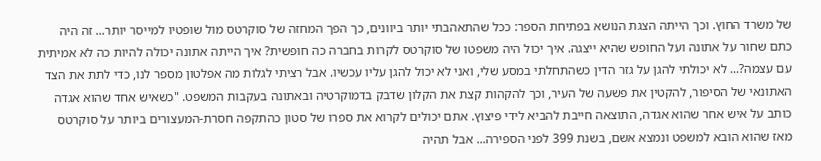של משרד החוץ. וכך הייתה הצגת הנושא בפתיחת הספר: ככל שהתאהבתי יותר ביוונים, כך הפך המחזה של סוקרטס מול שופטיו למייסר יותר... זה היה כתם שחור על אתונה ועל החופש שהיא ייצגה. איך יכול היה משפטו של סוקרטס לקרות בחברה כה חופשית? איך הייתה אתונה יכולה להיות כה לא אמיתית עם עצמה?... לא יכולתי להגן על גזר הדין כשהתחלתי במסע שלי, ואני לא יכול להגן עליו עכשיו. אבל רציתי לגלות מה אפלטון מספר לנו, כדי לתת את הצד האתונאי של הסיפור, להקטין את פשעה של העיר, וכך להקהות קצת את הקלון שדבק בדמוקרטיה ובאתונה בעקבות המשפט. "כשאיש אחד שהוא אגדה כותב על איש אחר שהוא אגדה, התוצאה חייבת להביא לידי פיצוץ. אתם יכולים לקרוא את ספרו של סטון כהתקפה חסרת-המעצורים ביותר על סוקרטס מאז שהוא הובא למשפט ונמצא אשם, בשנת 399 לפני הספירה... אבל תהיה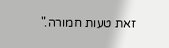זאת טעות חמורה."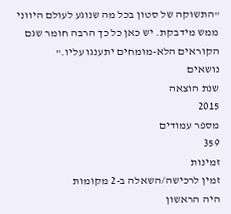"התשוקה של סטון בכל מה שנוגע לעולם היווני ממש מידבקת. יש כאן כל כך הרבה חומר שגם הקוראים הלא-מומחים יתענגו עליו."
נושאים
שנת הוצאה
2015
מספר עמודים
359
זמינות
זמין לרכישה/השאלה ב-2 מקומות
היה הראשון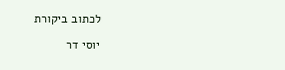לכתוב ביקורת

יוסי דר